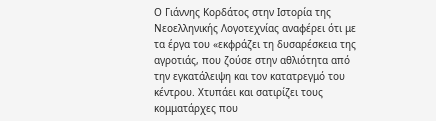Ο Γιάννης Κορδάτος στην Ιστορία της Νεοελληνικής Λογοτεχνίας αναφέρει ότι με τα έργα του «εκφράζει τη δυσαρέσκεια της αγροτιάς, που ζούσε στην αθλιότητα από την εγκατάλειψη και τον κατατρεγμό του κέντρου. Χτυπάει και σατιρίζει τους κομματάρχες που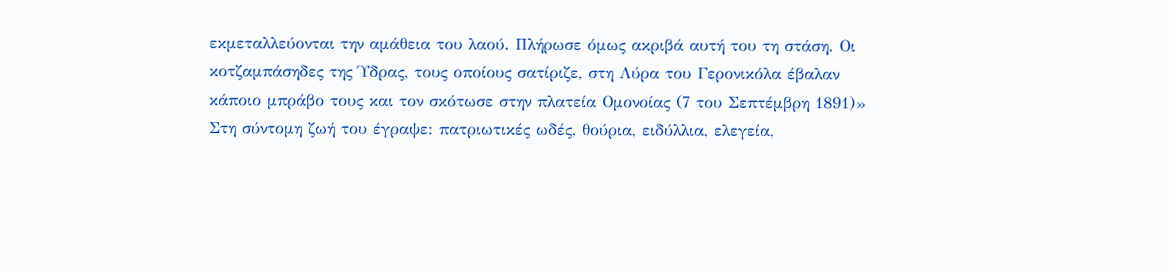εκμεταλλεύονται την αμάθεια του λαού. Πλήρωσε όμως ακριβά αυτή του τη στάση. Οι κοτζαμπάσηδες της Ύδρας, τους οποίους σατίριζε, στη Λύρα του Γερονικόλα έβαλαν κάποιο μπράβο τους και τον σκότωσε στην πλατεία Ομονοίας (7 του Σεπτέμβρη 1891)»
Στη σύντομη ζωή του έγραψε: πατριωτικές ωδές, θούρια, ειδύλλια, ελεγεία,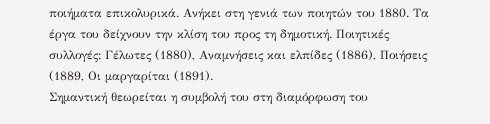ποιήματα επικολυρικά. Ανήκει στη γενιά των ποιητών του 1880. Τα έργα του δείχνουν την κλίση του προς τη δημοτική. Ποιητικές συλλογές: Γέλωτες (1880), Αναμνήσεις και ελπίδες (1886), Ποιήσεις (1889, Οι μαργαρίται (1891).
Σημαντική θεωρείται η συμβολή του στη διαμόρφωση του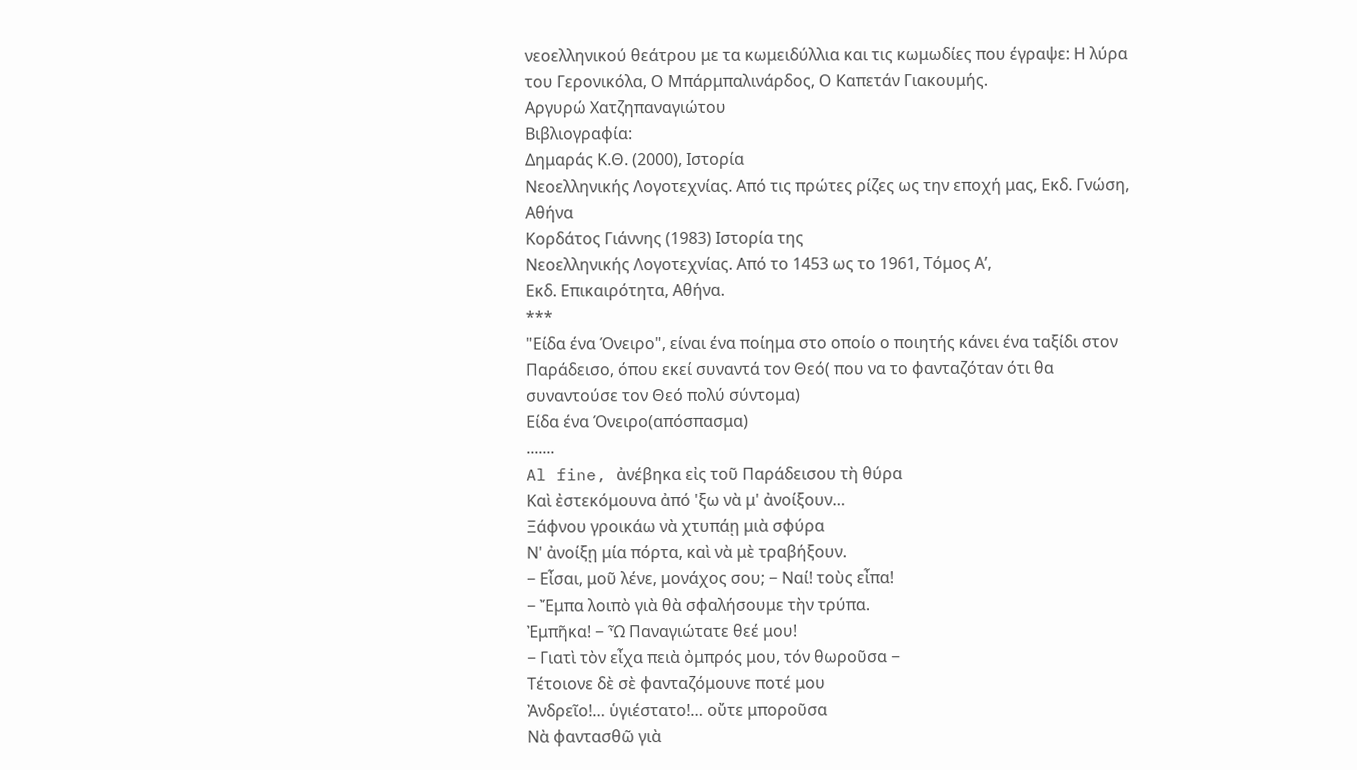νεοελληνικού θεάτρου με τα κωμειδύλλια και τις κωμωδίες που έγραψε: Η λύρα του Γερονικόλα, Ο Μπάρμπαλινάρδος, Ο Καπετάν Γιακουμής.
Αργυρώ Χατζηπαναγιώτου
Βιβλιογραφία:
Δημαράς Κ.Θ. (2000), Ιστορία
Νεοελληνικής Λογοτεχνίας. Από τις πρώτες ρίζες ως την εποχή μας, Εκδ. Γνώση,
Αθήνα
Κορδάτος Γιάννης (1983) Ιστορία της
Νεοελληνικής Λογοτεχνίας. Από το 1453 ως το 1961, Τόμος Α’,
Εκδ. Επικαιρότητα, Αθήνα.
***
"Είδα ένα Όνειρο", είναι ένα ποίημα στο οποίο ο ποιητής κάνει ένα ταξίδι στον Παράδεισο, όπου εκεί συναντά τον Θεό( που να το φανταζόταν ότι θα συναντούσε τον Θεό πολύ σύντομα)
Είδα ένα Όνειρο(απόσπασμα)
.......
Al fine, ἀνέβηκα εἰς τοῦ Παράδεισου τὴ θύρα
Καὶ ἐστεκόμουνα ἀπό 'ξω νὰ μ' ἀνοίξουν…
Ξάφνου γροικάω νὰ χτυπάῃ μιὰ σφύρα
Ν' ἀνοίξῃ μία πόρτα, καὶ νὰ μὲ τραβήξουν.
− Εἶσαι, μοῦ λένε, μονάχος σου; − Ναί! τοὺς εἶπα!
− Ἔμπα λοιπὸ γιὰ θὰ σφαλήσουμε τὴν τρύπα.
Ἐμπῆκα! − Ὦ Παναγιώτατε θεέ μου!
− Γιατὶ τὸν εἶχα πειὰ ὀμπρός μου, τόν θωροῦσα −
Τέτοιονε δὲ σὲ φανταζόμουνε ποτέ μου
Ἀνδρεῖο!… ὑγιέστατο!… οὔτε μποροῦσα
Νὰ φαντασθῶ γιὰ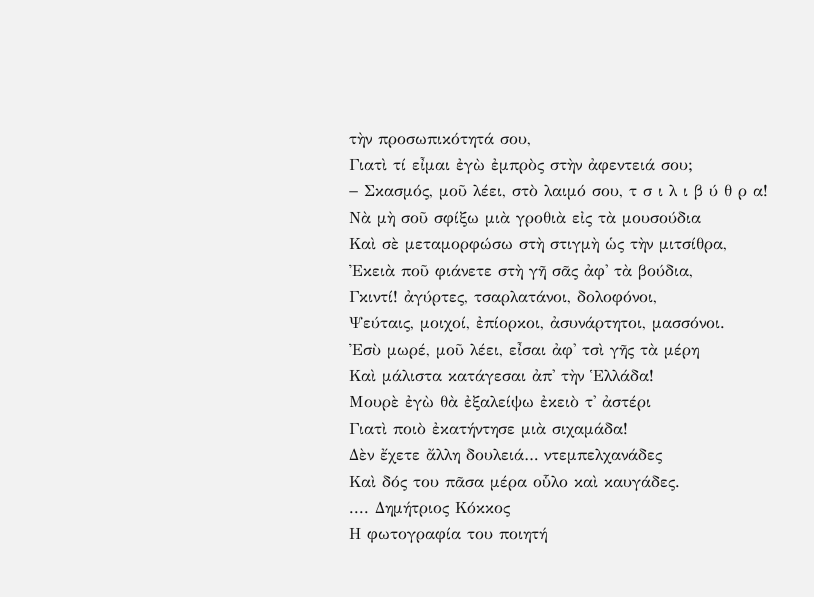τὴν προσωπικότητά σου,
Γιατὶ τί εἶμαι ἐγὼ ἐμπρὸς στὴν ἀφεντειά σου;
− Σκασμός, μοῦ λέει, στὸ λαιμό σου, τ σ ι λ ι β ύ θ ρ α!
Νὰ μὴ σοῦ σφίξω μιὰ γροθιὰ εἰς τὰ μουσούδια
Καὶ σὲ μεταμορφώσω στὴ στιγμὴ ὡς τὴν μιτσίθρα,
Ἐκειὰ ποῦ φιάνετε στὴ γῆ σᾶς ἀφ' τὰ βούδια,
Γκιντί! ἀγύρτες, τσαρλατάνοι, δολοφόνοι,
Ψεύταις, μοιχοί, ἐπίορκοι, ἀσυνάρτητοι, μασσόνοι.
Ἐσὺ μωρέ, μοῦ λέει, εἶσαι ἀφ' τσὶ γῆς τὰ μέρη
Καὶ μάλιστα κατάγεσαι ἀπ' τὴν Ἑλλάδα!
Μουρὲ ἐγὼ θὰ ἐξαλείψω ἐκειὸ τ' ἀστέρι
Γιατὶ ποιὸ ἐκατήντησε μιὰ σιχαμάδα!
Δὲν ἔχετε ἄλλη δουλειά… ντεμπελχανάδες
Καὶ δός του πᾶσα μέρα οὗλο καὶ καυγάδες.
.... Δημήτριος Κόκκος
Η φωτογραφία του ποιητή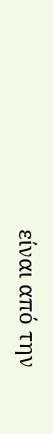είναι από την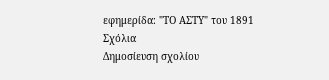εφημερίδα: "ΤΟ ΑΣΤΥ" του 1891
Σχόλια
Δημοσίευση σχολίου